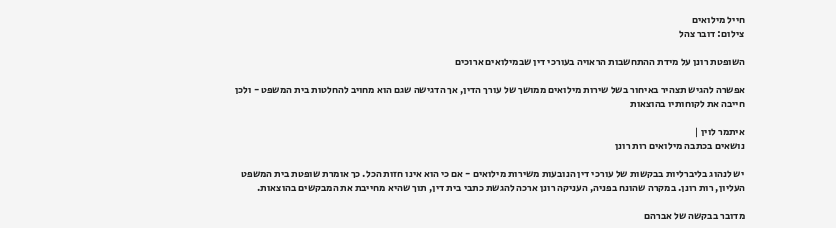חייל מילואים
צילום: דובר צהל

השופטת רונן על מידת ההתחשבות הראויה בעורכי דין שבמילואים ארוכים

אפשרה להגיש תצהיר באיחור בשל שירות מילואים ממושך של עורך הדין, אך הדגישה שגם הוא מחויב להחלטות בית המשפט - ולכן חייבה את לקוחותיו בהוצאות

איתמר לוין |
נושאים בכתבה מילואים רות רונן

יש לנהוג בליברליות בבקשות של עורכי דין הנובעות משירות מילואים - אם כי הוא אינו חזות הכל. כך אומרת שופטת בית המשפט העליון, רות רונן. במקרה שהונח בפניה, העניקה רונן ארכה להגשת כתבי בית דין, תוך שהיא מחייבת את המבקשים בהוצאות.

מדובר בבקשה של אברהם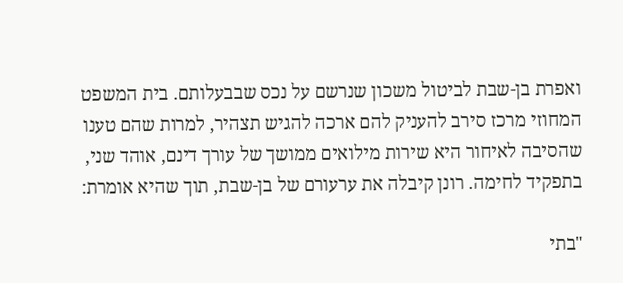ואפרת בן-שבת לביטול משכון שנרשם על נכס שבבעלותם. בית המשפט המחוזי מרכז סירב להעניק להם ארכה להגיש תצהיר, למרות שהם טענו שהסיבה לאיחור היא שירות מילואים ממושך של עורך דינם, אוהד שני, בתפקיד לחימה. רונן קיבלה את ערעורם של בן-שבת, תוך שהיא אומרת:

"בתי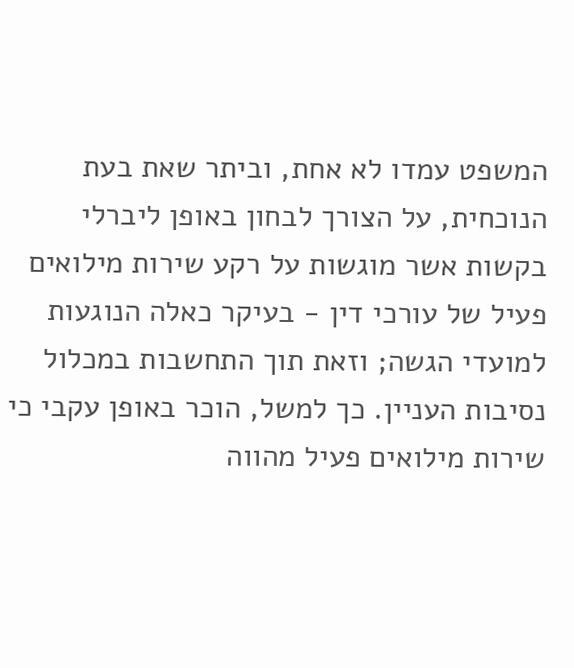המשפט עמדו לא אחת, וביתר שאת בעת הנוכחית, על הצורך לבחון באופן ליברלי בקשות אשר מוגשות על רקע שירות מילואים פעיל של עורכי דין - בעיקר כאלה הנוגעות למועדי הגשה; וזאת תוך התחשבות במכלול נסיבות העניין. כך למשל, הוכר באופן עקבי כי שירות מילואים פעיל מהווה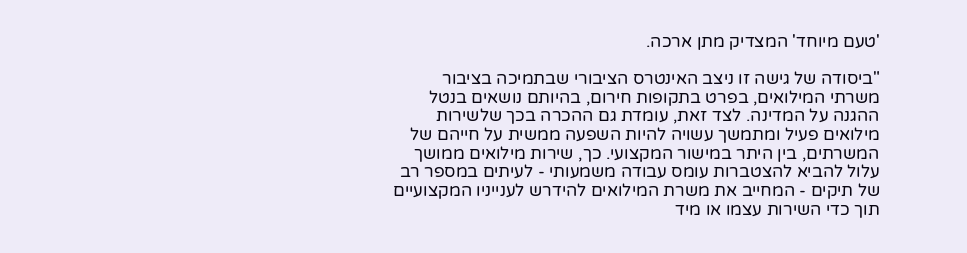'טעם מיוחד' המצדיק מתן ארכה.

"ביסודה של גישה זו ניצב האינטרס הציבורי שבתמיכה בציבור משרתי המילואים, בפרט בתקופות חירום, בהיותם נושאים בנטל ההגנה על המדינה. לצד זאת, עומדת גם ההכרה בכך שלשירות מילואים פעיל ומתמשך עשויה להיות השפעה ממשית על חייהם של המשרתים, בין היתר במישור המקצועי. כך, שירות מילואים ממושך עלול להביא להצטברות עומס עבודה משמעותי - לעיתים במספר רב של תיקים - המחייב את משרת המילואים להידרש לענייניו המקצועיים תוך כדי השירות עצמו או מיד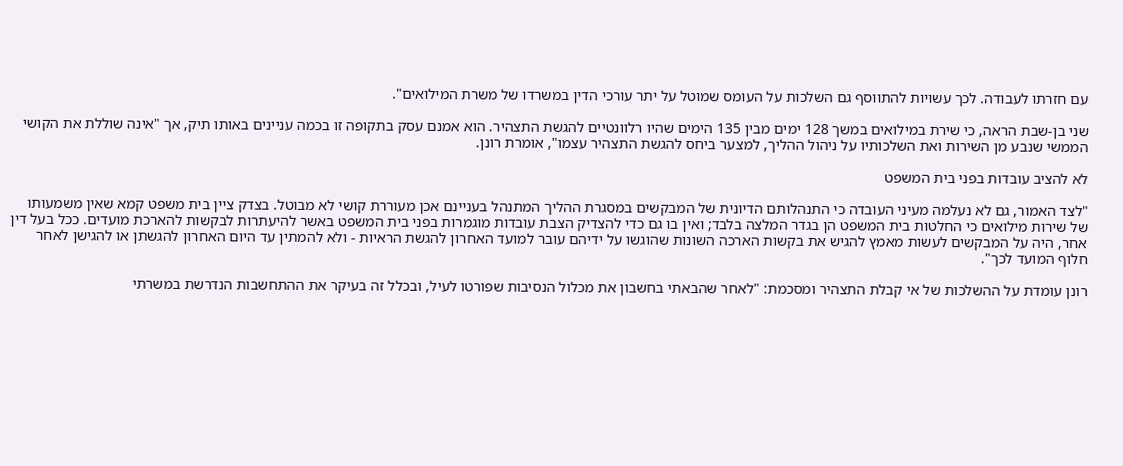עם חזרתו לעבודה. לכך עשויות להתווסף גם השלכות על העומס שמוטל על יתר עורכי הדין במשרדו של משרת המילואים".

שני בן-שבת הראה, כי שירת במילואים במשך 128 ימים מבין 135 הימים שהיו רלוונטיים להגשת התצהיר. הוא אמנם עסק בתקופה זו בכמה עניינים באותו תיק, אך "אינה שוללת את הקושי הממשי שנבע מן השירות ואת השלכותיו על ניהול ההליך, למצער ביחס להגשת התצהיר עצמו", אומרת רונן.

לא להציב עובדות בפני בית המשפט

"לצד האמור, גם לא נעלמה מעיני העובדה כי התנהלותם הדיונית של המבקשים במסגרת ההליך המתנהל בעניינם אכן מעוררת קושי לא מבוטל. בצדק ציין בית משפט קמא שאין משמעותו של שירות מילואים כי החלטות בית המשפט הן בגדר המלצה בלבד; ואין בו גם כדי להצדיק הצבת עובדות מוגמרות בפני בית המשפט באשר להיעתרות לבקשות להארכת מועדים. ככל בעל דין אחר, היה על המבקשים לעשות מאמץ להגיש את בקשות הארכה השונות שהוגשו על ידיהם עובר למועד האחרון להגשת הראיות - ולא להמתין עד היום האחרון להגשתן או להגישן לאחר חלוף המועד לכך".

רונן עומדת על ההשלכות של אי קבלת התצהיר ומסכמת: "לאחר שהבאתי בחשבון את מכלול הנסיבות שפורטו לעיל, ובכלל זה בעיקר את ההתחשבות הנדרשת במשרתי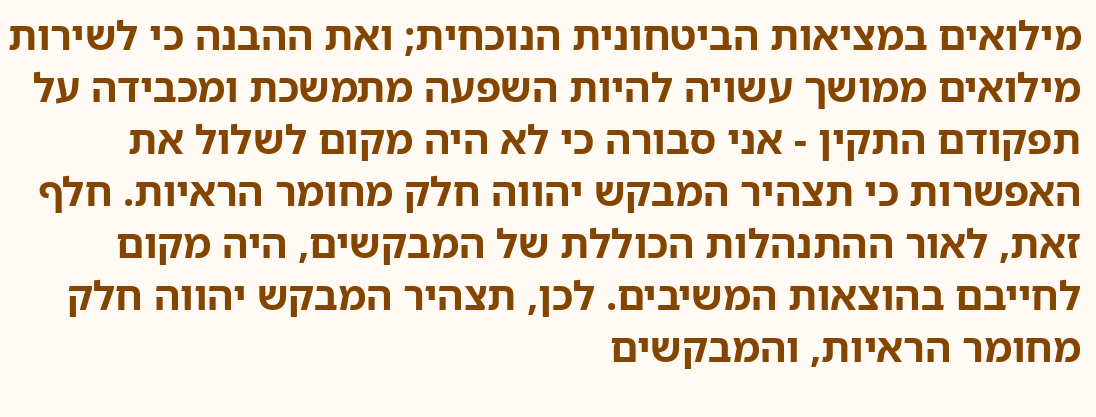מילואים במציאות הביטחונית הנוכחית; ואת ההבנה כי לשירות מילואים ממושך עשויה להיות השפעה מתמשכת ומכבידה על תפקודם התקין - אני סבורה כי לא היה מקום לשלול את האפשרות כי תצהיר המבקש יהווה חלק מחומר הראיות. חלף זאת, לאור ההתנהלות הכוללת של המבקשים, היה מקום לחייבם בהוצאות המשיבים. לכן, תצהיר המבקש יהווה חלק מחומר הראיות, והמבקשים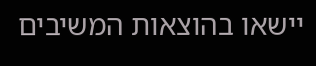יישאו בהוצאות המשיבים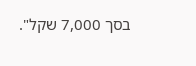בסך 7,000 שקל".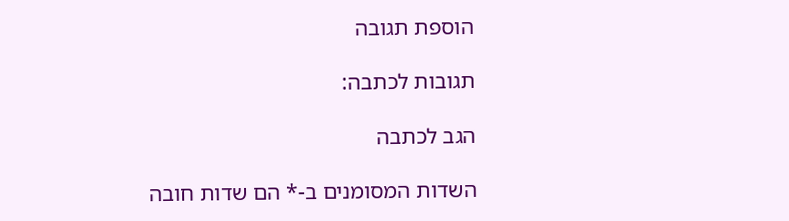הוספת תגובה

תגובות לכתבה:

הגב לכתבה

השדות המסומנים ב-* הם שדות חובה